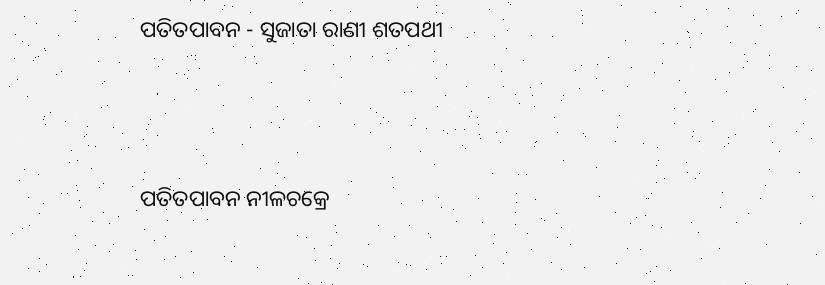ପତିତପାବନ - ସୁଜାତା ରାଣୀ ଶତପଥୀ




ପତିତପାବନ ନୀଳଚକ୍ରେ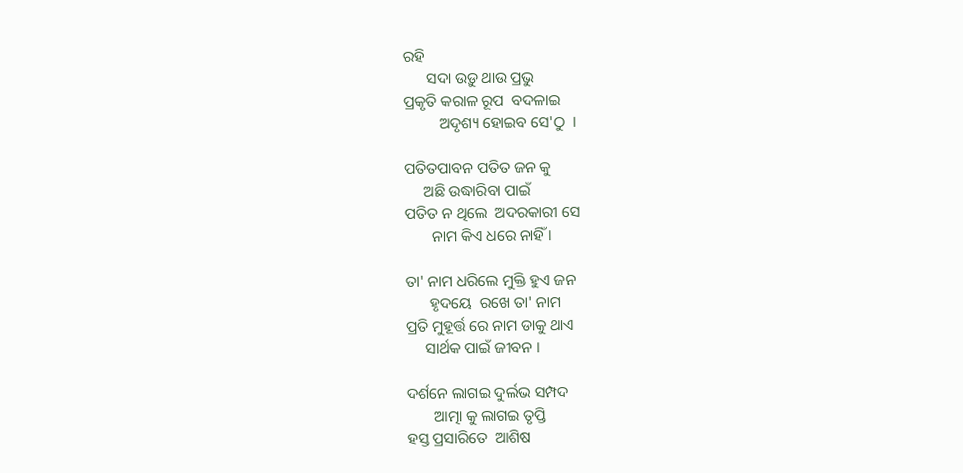ରହି
      ସଦା ଉଡ଼ୁ ଥାଉ ପ୍ରଭୁ
ପ୍ରକୃତି କରାଳ ରୂପ  ବଦଳାଇ
         ଅଦୃଶ୍ୟ ହୋଇବ ସେ'ଠୁ  ।

ପତିତପାବନ ପତିତ ଜନ କୁ
     ଅଛି ଉଦ୍ଧାରିବା ପାଇଁ
ପତିତ ନ ଥିଲେ  ଅଦରକାରୀ ସେ
       ନାମ କିଏ ଧରେ ନାହିଁ ।

ତା' ନାମ ଧରିଲେ ମୁକ୍ତି ହୁଏ ଜନ
      ହୃଦୟେ  ରଖେ ତା' ନାମ
ପ୍ରତି ମୁହୂର୍ତ୍ତ ରେ ନାମ ଡାକୁ ଥାଏ
     ସାର୍ଥକ ପାଇଁ ଜୀବନ ।

ଦର୍ଶନେ ଲାଗଇ ଦୁର୍ଲଭ ସମ୍ପଦ
       ଆତ୍ମା କୁ ଲାଗଇ ତୃପ୍ତି
ହସ୍ତ ପ୍ରସାରିତେ  ଆଶିଷ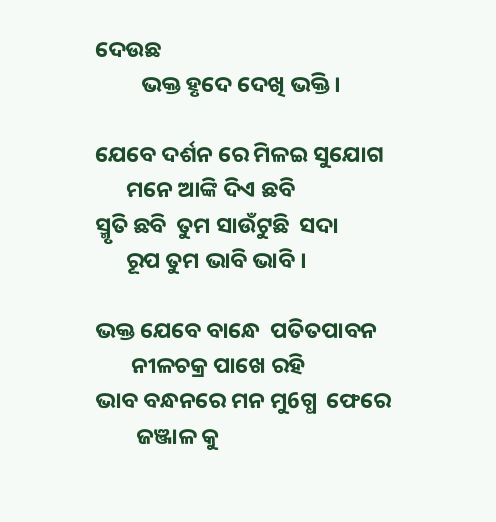ଦେଉଛ
         ଭକ୍ତ ହୃଦେ ଦେଖି ଭକ୍ତି ।

ଯେବେ ଦର୍ଶନ ରେ ମିଳଇ ସୁଯୋଗ
      ମନେ ଆଙ୍କି ଦିଏ ଛବି
ସ୍ମୃତି ଛବି  ତୁମ ସାଉଁଟୁଛି  ସଦା
      ରୂପ ତୁମ ଭାବି ଭାବି ।

ଭକ୍ତ ଯେବେ ବାନ୍ଧେ  ପତିତପାବନ
       ନୀଳଚକ୍ର ପାଖେ ରହି
ଭାବ ବନ୍ଧନରେ ମନ ମୁ6ଗ୍ଧ  ଫେରେ
        ଜଞ୍ଜାଳ କୁ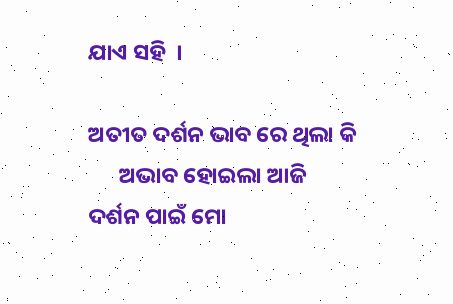ଯାଏ ସହି  ।

ଅତୀତ ଦର୍ଶନ ଭାବ ରେ ଥିଲା କି
      ଅଭାବ ହୋଇଲା ଆଜି
ଦର୍ଶନ ପାଇଁ ମୋ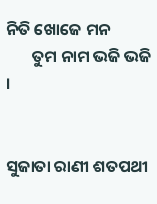ନିତି ଖୋଜେ ମନ
       ତୁମ ନାମ ଭଜି ଭଜି ।


ସୁଜାତା ରାଣୀ ଶତପଥୀ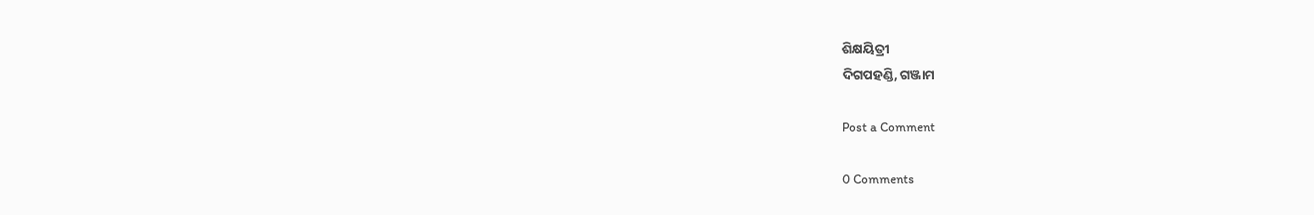ଶିକ୍ଷୟିତ୍ରୀ
ଦିଗପହଣ୍ଡି, ଗଞ୍ଜାମ

Post a Comment

0 Comments